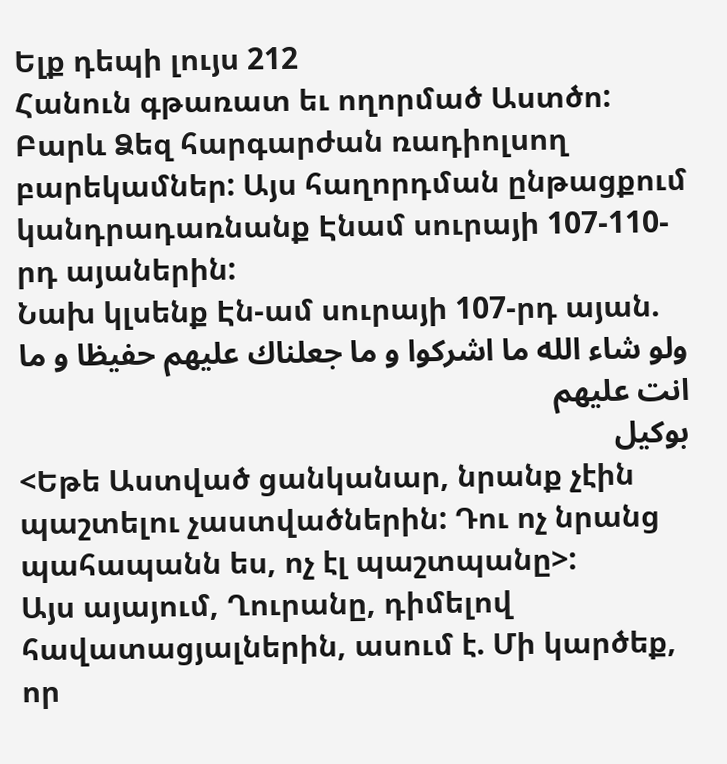Ելք դեպի լույս 212
Հանուն գթառատ եւ ողորմած Աստծո: Բարև Ձեզ հարգարժան ռադիոլսող բարեկամներ: Այս հաղորդման ընթացքում կանդրադառնանք Էնամ սուրայի 107-110-րդ այաներին:
Նախ կլսենք Էն-ամ սուրայի 107-րդ այան.
ولو شاء الله ما اشركوا و ما جعلناك عليهم حفيظا و ما انت عليهم
بوكيل
<Եթե Աստված ցանկանար, նրանք չէին պաշտելու չաստվածներին: Դու ոչ նրանց պահապանն ես, ոչ էլ պաշտպանը>:
Այս այայում, Ղուրանը, դիմելով հավատացյալներին, ասում է. Մի կարծեք, որ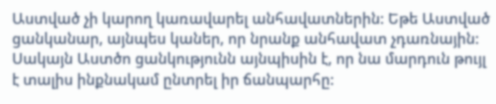Աստված չի կարող կառավարել անհավատներին: Եթե Աստված ցանկանար, այնպես կաներ, որ նրանք անհավատ չդառնային: Սակայն Աստծո ցանկությունն այնպիսին է, որ նա մարդուն թույլ է տալիս ինքնակամ ընտրել իր ճանպարհը: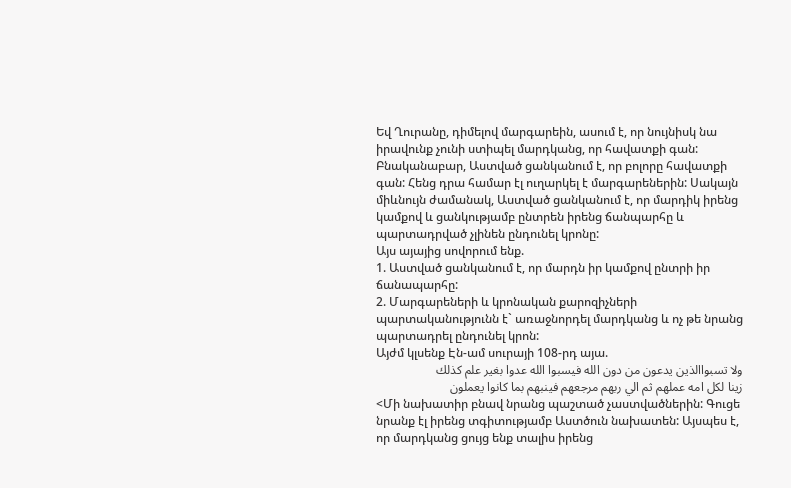Եվ Ղուրանը, դիմելով մարգարեին, ասում է, որ նույնիսկ նա իրավունք չունի ստիպել մարդկանց, որ հավատքի գան: Բնականաբար, Աստված ցանկանում է, որ բոլորը հավատքի գան: Հենց դրա համար էլ ուղարկել է մարգարեներին: Սակայն միևնույն ժամանակ, Աստված ցանկանում է, որ մարդիկ իրենց կամքով և ցանկությամբ ընտրեն իրենց ճանպարհը և պարտադրված չլինեն ընդունել կրոնը:
Այս այայից սովորում ենք.
1. Աստված ցանկանում է, որ մարդն իր կամքով ընտրի իր ճանապարհը:
2. Մարգարեների և կրոնական քարոզիչների պարտականությունն է` առաջնորդել մարդկանց և ոչ թե նրանց պարտադրել ընդունել կրոն:
Այժմ կլսենք Էն-ամ սուրայի 108-րդ այա.
ولا تسبواالذين يدعون من دون الله فيسبوا الله عدوا بغير علم كذلك
زينا لكل امه عملهم ثم الي ربهم مرجعهم فينبهم بما كانوا يعملون
<Մի նախատիր բնավ նրանց պաշտած չաստվածներին: Գուցե նրանք էլ իրենց տգիտությամբ Աստծուն նախատեն: Այսպես է, որ մարդկանց ցույց ենք տալիս իրենց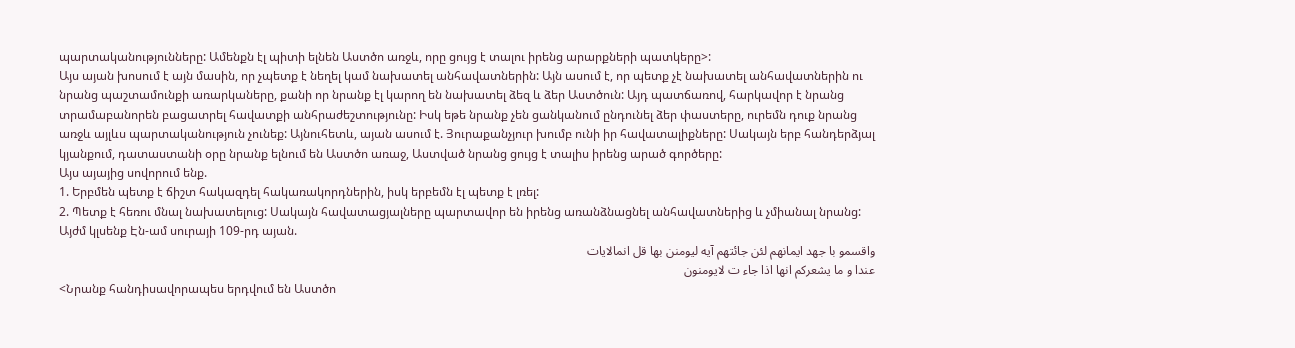պարտականությունները: Ամենքն էլ պիտի ելնեն Աստծո առջև, որը ցույց է տալու իրենց արարքների պատկերը>:
Այս այան խոսում է այն մասին, որ չպետք է նեղել կամ նախատել անհավատներին: Այն ասում է, որ պետք չէ նախատել անհավատներին ու նրանց պաշտամունքի առարկաները, քանի որ նրանք էլ կարող են նախատել ձեզ և ձեր Աստծուն: Այդ պատճառով, հարկավոր է նրանց տրամաբանորեն բացատրել հավատքի անհրաժեշտությունը: Իսկ եթե նրանք չեն ցանկանում ընդունել ձեր փաստերը, ուրեմն դուք նրանց առջև այլևս պարտականություն չունեք: Այնուհետև, այան ասում է. Յուրաքանչյուր խումբ ունի իր հավատալիքները: Սակայն երբ հանդերձյալ կյանքում, դատաստանի օրը նրանք ելնում են Աստծո առաջ, Աստված նրանց ցույց է տալիս իրենց արած գործերը:
Այս այայից սովորում ենք.
1. Երբմեն պետք է ճիշտ հակազդել հակառակորդներին, իսկ երբեմն էլ պետք է լռել:
2. Պետք է հեռու մնալ նախատելուց: Սակայն հավատացյալները պարտավոր են իրենց առանձնացնել անհավատներից և չմիանալ նրանց:
Այժմ կլսենք Էն-ամ սուրայի 109-րդ այան.
واقسمو با جهد ايمانهم لئن جائتهم آيه ليومنن بها قل انمالايات
عندا و ما يشعركم انها اذا جاء ت لايومنون
<Նրանք հանդիսավորապես երդվում են Աստծո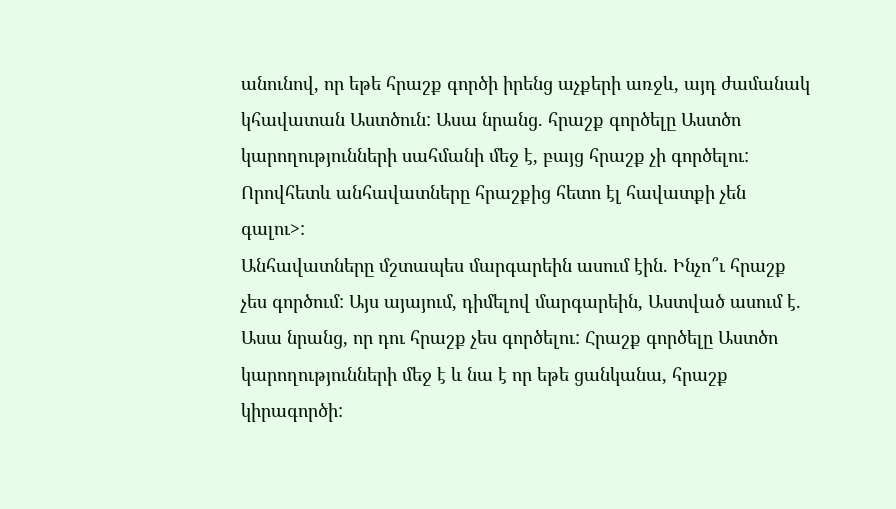անունով, որ եթե հրաշք գործի իրենց աչքերի առջև, այդ ժամանակ կհավատան Աստծուն: Ասա նրանց. հրաշք գործելը Աստծո կարողությունների սահմանի մեջ է, բայց հրաշք չի գործելու: Որովհետև անհավատները հրաշքից հետո էլ հավատքի չեն գալու>:
Անհավատները մշտապես մարգարեին ասում էին. Ինչո՞ւ հրաշք չես գործում: Այս այայում, դիմելով մարգարեին, Աստված ասում է. Ասա նրանց, որ դու հրաշք չես գործելու: Հրաշք գործելը Աստծո կարողությունների մեջ է և նա է որ եթե ցանկանա, հրաշք կիրագործի: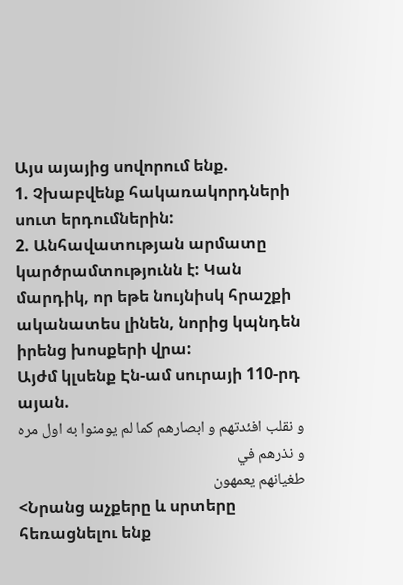Այս այայից սովորում ենք.
1. Չխաբվենք հակառակորդների սուտ երդումներին:
2. Անհավատության արմատը կարծրամտությունն է: Կան մարդիկ, որ եթե նույնիսկ հրաշքի ականատես լինեն, նորից կպնդեն իրենց խոսքերի վրա:
Այժմ կլսենք Էն-ամ սուրայի 110-րդ այան.
و نقلب افئدتهم و ابصارهم كما لم يومنوا به اول مره و نذرهم في
طغيانهم يعمهون
<Նրանց աչքերը և սրտերը հեռացնելու ենք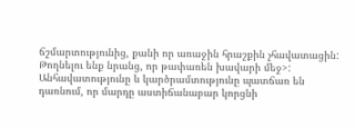ճշմարտությունից, քանի որ առաջին հրաշքին չհավատացին: Թողնելու ենք նրանց, որ թափառեն խավարի մեջ>:
Անհավատությունը և կարծրամտությունը պատճառ են դառնում, որ մարդը աստիճանաբար կորցնի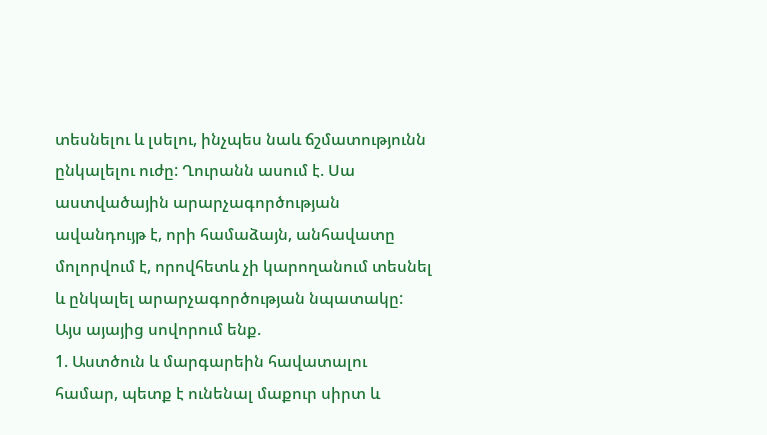տեսնելու և լսելու, ինչպես նաև ճշմատությունն ընկալելու ուժը: Ղուրանն ասում է. Սա աստվածային արարչագործության ավանդույթ է, որի համաձայն, անհավատը մոլորվում է, որովհետև չի կարողանում տեսնել և ընկալել արարչագործության նպատակը:
Այս այայից սովորում ենք.
1. Աստծուն և մարգարեին հավատալու համար, պետք է ունենալ մաքուր սիրտ և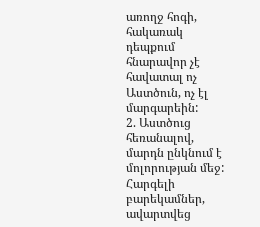առողջ հոգի, հակառակ դեպքում հնարավոր չէ հավատալ ոչ Աստծուն, ոչ էլ մարգարեին:
2. Աստծուց հեռանալով, մարդն ընկնում է մոլորության մեջ:
Հարգելի բարեկամներ, ավարտվեց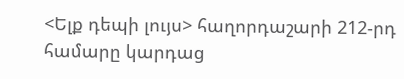<Ելք դեպի լույս> հաղորդաշարի 212-րդ համարը կարդաց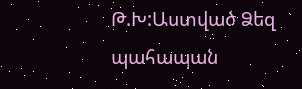Թ.Խ:Աստված Ձեզ պահապան